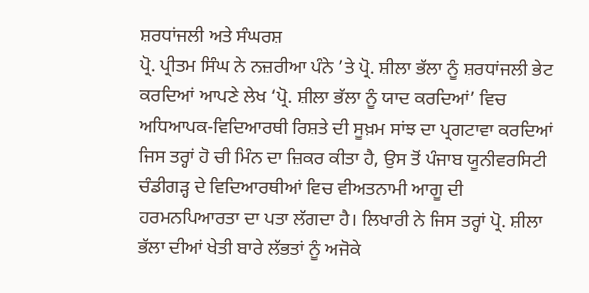ਸ਼ਰਧਾਂਜਲੀ ਅਤੇ ਸੰਘਰਸ਼
ਪ੍ਰੋ. ਪ੍ਰੀਤਮ ਸਿੰਘ ਨੇ ਨਜ਼ਰੀਆ ਪੰਨੇ ’ਤੇ ਪ੍ਰੋ. ਸ਼ੀਲਾ ਭੱਲਾ ਨੂੰ ਸ਼ਰਧਾਂਜਲੀ ਭੇਟ ਕਰਦਿਆਂ ਆਪਣੇ ਲੇਖ ‘ਪ੍ਰੋ. ਸ਼ੀਲਾ ਭੱਲਾ ਨੂੰ ਯਾਦ ਕਰਦਿਆਂ’ ਵਿਚ ਅਧਿਆਪਕ-ਵਿਦਿਆਰਥੀ ਰਿਸ਼ਤੇ ਦੀ ਸੂਖ਼ਮ ਸਾਂਝ ਦਾ ਪ੍ਰਗਟਾਵਾ ਕਰਦਿਆਂ ਜਿਸ ਤਰ੍ਹਾਂ ਹੋ ਚੀ ਮਿੰਨ ਦਾ ਜ਼ਿਕਰ ਕੀਤਾ ਹੈ, ਉਸ ਤੋਂ ਪੰਜਾਬ ਯੂਨੀਵਰਸਿਟੀ ਚੰਡੀਗੜ੍ਹ ਦੇ ਵਿਦਿਆਰਥੀਆਂ ਵਿਚ ਵੀਅਤਨਾਮੀ ਆਗੂ ਦੀ ਹਰਮਨਪਿਆਰਤਾ ਦਾ ਪਤਾ ਲੱਗਦਾ ਹੈ। ਲਿਖਾਰੀ ਨੇ ਜਿਸ ਤਰ੍ਹਾਂ ਪ੍ਰੋ. ਸ਼ੀਲਾ ਭੱਲਾ ਦੀਆਂ ਖੇਤੀ ਬਾਰੇ ਲੱਭਤਾਂ ਨੂੰ ਅਜੋਕੇ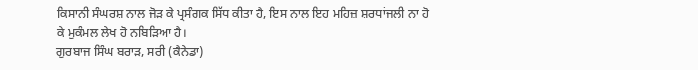ਕਿਸਾਨੀ ਸੰਘਰਸ਼ ਨਾਲ ਜੋੜ ਕੇ ਪ੍ਰਸੰਗਕ ਸਿੱਧ ਕੀਤਾ ਹੈ, ਇਸ ਨਾਲ ਇਹ ਮਹਿਜ਼ ਸ਼ਰਧਾਂਜਲੀ ਨਾ ਹੋ ਕੇ ਮੁਕੰਮਲ ਲੇਖ ਹੋ ਨਬਿੜਿਆ ਹੈ।
ਗੁਰਬਾਜ ਸਿੰਘ ਬਰਾੜ, ਸਰੀ (ਕੈਨੇਡਾ)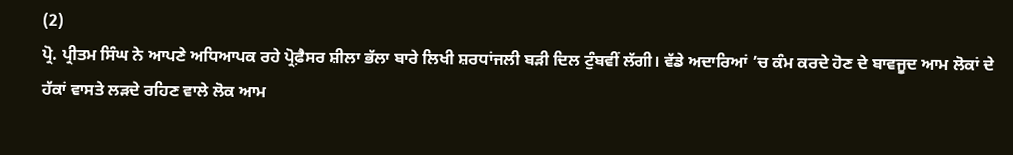(2)
ਪ੍ਰੋ. ਪ੍ਰੀਤਮ ਸਿੰਘ ਨੇ ਆਪਣੇ ਅਧਿਆਪਕ ਰਹੇ ਪ੍ਰੋਫ਼ੈਸਰ ਸ਼ੀਲਾ ਭੱਲਾ ਬਾਰੇ ਲਿਖੀ ਸ਼ਰਧਾਂਜਲੀ ਬੜੀ ਦਿਲ ਟੁੰਬਵੀਂ ਲੱਗੀ। ਵੱਡੇ ਅਦਾਰਿਆਂ ’ਚ ਕੰਮ ਕਰਦੇ ਹੋਣ ਦੇ ਬਾਵਜੂਦ ਆਮ ਲੋਕਾਂ ਦੇ ਹੱਕਾਂ ਵਾਸਤੇ ਲੜਦੇ ਰਹਿਣ ਵਾਲੇ ਲੋਕ ਆਮ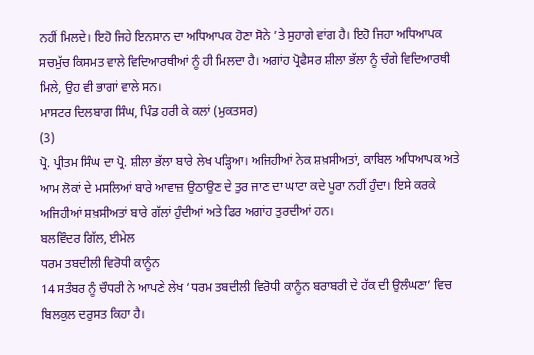ਨਹੀਂ ਮਿਲਦੇ। ਇਹੋ ਜਿਹੇ ਇਨਸਾਨ ਦਾ ਅਧਿਆਪਕ ਹੋਣਾ ਸੋਨੇ ’ਤੇ ਸੁਹਾਗੇ ਵਾਂਗ ਹੈ। ਇਹੋ ਜਿਹਾ ਅਧਿਆਪਕ ਸਚਮੁੱਚ ਕਿਸਮਤ ਵਾਲੇ ਵਿਦਿਆਰਥੀਆਂ ਨੂੰ ਹੀ ਮਿਲਦਾ ਹੈ। ਅਗਾਂਹ ਪ੍ਰੋਫੈਸਰ ਸ਼ੀਲਾ ਭੱਲਾ ਨੂੰ ਚੰਗੇ ਵਿਦਿਆਰਥੀ ਮਿਲੇ, ਉਹ ਵੀ ਭਾਗਾਂ ਵਾਲੇ ਸਨ।
ਮਾਸਟਰ ਦਿਲਬਾਗ ਸਿੰਘ, ਪਿੰਡ ਹਰੀ ਕੇ ਕਲਾਂ (ਮੁਕਤਸਰ)
(3)
ਪ੍ਰੋ. ਪ੍ਰੀਤਮ ਸਿੰਘ ਦਾ ਪ੍ਰੋ. ਸ਼ੀਲਾ ਭੱਲਾ ਬਾਰੇ ਲੇਖ ਪੜ੍ਹਿਆ। ਅਜਿਹੀਆਂ ਨੇਕ ਸ਼ਖ਼ਸੀਅਤਾਂ, ਕਾਬਿਲ ਅਧਿਆਪਕ ਅਤੇ ਆਮ ਲੋਕਾਂ ਦੇ ਮਸਲਿਆਂ ਬਾਰੇ ਆਵਾਜ਼ ਉਠਾਉਣ ਦੇ ਤੁਰ ਜਾਣ ਦਾ ਘਾਟਾ ਕਦੇ ਪੂਰਾ ਨਹੀਂ ਹੁੰਦਾ। ਇਸੇ ਕਰਕੇ ਅਜਿਹੀਆਂ ਸ਼ਖ਼ਸੀਅਤਾਂ ਬਾਰੇ ਗੱਲਾਂ ਹੁੰਦੀਆਂ ਅਤੇ ਫਿਰ ਅਗਾਂਹ ਤੁਰਦੀਆਂ ਹਨ।
ਬਲਵਿੰਦਰ ਗਿੱਲ, ਈਮੇਲ
ਧਰਮ ਤਬਦੀਲੀ ਵਿਰੋਧੀ ਕਾਨੂੰਨ
14 ਸਤੰਬਰ ਨੂੰ ਚੌਧਰੀ ਨੇ ਆਪਣੇ ਲੇਖ ‘ਧਰਮ ਤਬਦੀਲੀ ਵਿਰੋਧੀ ਕਾਨੂੰਨ ਬਰਾਬਰੀ ਦੇ ਹੱਕ ਦੀ ਉਲੰਘਣਾ’ ਵਿਚ ਬਿਲਕੁਲ ਦਰੁਸਤ ਕਿਹਾ ਹੈ।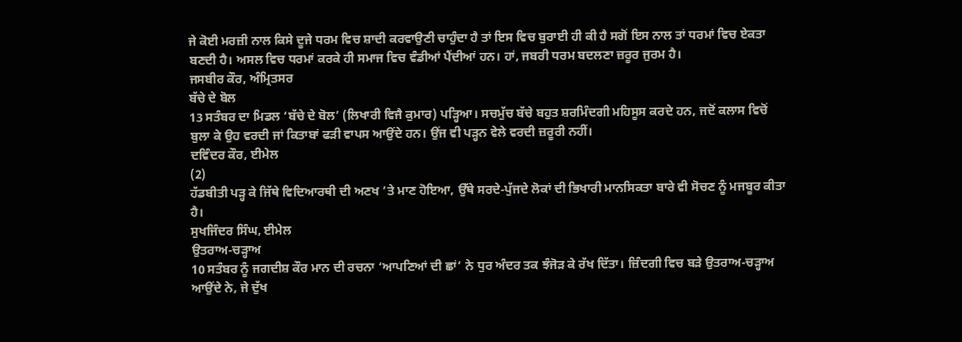ਜੇ ਕੋਈ ਮਰਜ਼ੀ ਨਾਲ ਕਿਸੇ ਦੂਜੇ ਧਰਮ ਵਿਚ ਸ਼ਾਦੀ ਕਰਵਾਉਣੀ ਚਾਹੁੰਦਾ ਹੈ ਤਾਂ ਇਸ ਵਿਚ ਬੁਰਾਈ ਹੀ ਕੀ ਹੈ ਸਗੋਂ ਇਸ ਨਾਲ ਤਾਂ ਧਰਮਾਂ ਵਿਚ ਏਕਤਾ ਬਣਦੀ ਹੈ। ਅਸਲ ਵਿਚ ਧਰਮਾਂ ਕਰਕੇ ਹੀ ਸਮਾਜ ਵਿਚ ਵੰਡੀਆਂ ਪੈਂਦੀਆਂ ਹਨ। ਹਾਂ, ਜਬਰੀ ਧਰਮ ਬਦਲਣਾ ਜ਼ਰੂਰ ਜੁਰਮ ਹੈ।
ਜਸਬੀਰ ਕੌਰ, ਅੰਮ੍ਰਿਤਸਰ
ਬੱਚੇ ਦੇ ਬੋਲ
13 ਸਤੰਬਰ ਦਾ ਮਿਡਲ ‘ਬੱਚੇ ਦੇ ਬੋਲ’ (ਲਿਖਾਰੀ ਵਿਜੈ ਕੁਮਾਰ) ਪੜ੍ਹਿਆ। ਸਚਮੁੱਚ ਬੱਚੇ ਬਹੁਤ ਸ਼ਰਮਿੰਦਗੀ ਮਹਿਸੂਸ ਕਰਦੇ ਹਨ, ਜਦੋਂ ਕਲਾਸ ਵਿਚੋਂ ਬੁਲਾ ਕੇ ਉਹ ਵਰਦੀ ਜਾਂ ਕਿਤਾਬਾਂ ਫੜੀ ਵਾਪਸ ਆਉਂਦੇ ਹਨ। ਉਂਜ ਵੀ ਪੜ੍ਹਨ ਵੇਲੇ ਵਰਦੀ ਜ਼ਰੂਰੀ ਨਹੀਂ।
ਦਵਿੰਦਰ ਕੌਰ, ਈਮੇਲ
(2)
ਹੱਡਬੀਤੀ ਪੜ੍ਹ ਕੇ ਜਿੱਥੇ ਵਿਦਿਆਰਥੀ ਦੀ ਅਣਖ ’ਤੇ ਮਾਣ ਹੋਇਆ, ਉੱਥੇ ਸਰਦੇ-ਪੁੱਜਦੇ ਲੋਕਾਂ ਦੀ ਭਿਖਾਰੀ ਮਾਨਸਿਕਤਾ ਬਾਰੇ ਵੀ ਸੋਚਣ ਨੂੰ ਮਜਬੂਰ ਕੀਤਾ ਹੈ।
ਸੁਖਜਿੰਦਰ ਸਿੰਘ, ਈਮੇਲ
ਉਤਰਾਅ-ਚੜ੍ਹਾਅ
10 ਸਤੰਬਰ ਨੂੰ ਜਗਦੀਸ਼ ਕੌਰ ਮਾਨ ਦੀ ਰਚਨਾ ‘ਆਪਣਿਆਂ ਦੀ ਛਾਂ’ ਨੇ ਧੁਰ ਅੰਦਰ ਤਕ ਝੰਜੋੜ ਕੇ ਰੱਖ ਦਿੱਤਾ। ਜ਼ਿੰਦਗੀ ਵਿਚ ਬੜੇ ਉਤਰਾਅ-ਚੜ੍ਹਾਅ ਆਉਂਦੇ ਨੇ, ਜੇ ਦੁੱਖ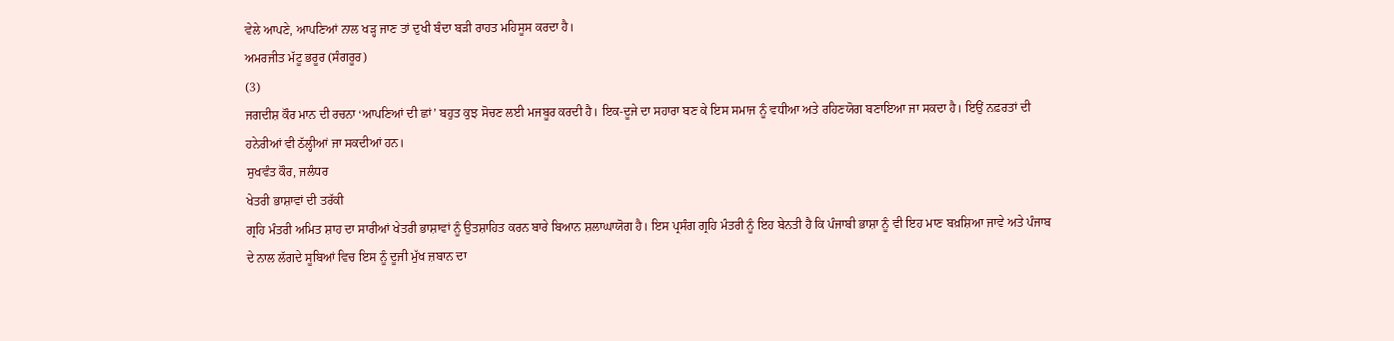ਵੇਲੇ ਆਪਣੇ, ਆਪਣਿਆਂ ਨਾਲ ਖੜ੍ਹ ਜਾਣ ਤਾਂ ਦੁਖੀ ਬੰਦਾ ਬੜੀ ਰਾਹਤ ਮਹਿਸੂਸ ਕਰਦਾ ਹੈ।
ਅਮਰਜੀਤ ਮੱਟੂ ਭਰੂਰ (ਸੰਗਰੂਰ)
(3)
ਜਗਦੀਸ਼ ਕੌਰ ਮਾਨ ਦੀ ਰਚਨਾ ‘ਆਪਣਿਆਂ ਦੀ ਛਾਂ’ ਬਹੁਤ ਕੁਝ ਸੋਚਣ ਲਈ ਮਜਬੂਰ ਕਰਦੀ ਹੈ। ਇਕ-ਦੂਜੇ ਦਾ ਸਹਾਰਾ ਬਣ ਕੇ ਇਸ ਸਮਾਜ ਨੂੰ ਵਧੀਆ ਅਤੇ ਰਹਿਣਯੋਗ ਬਣਾਇਆ ਜਾ ਸਕਦਾ ਹੈ। ਇਉਂ ਨਫ਼ਰਤਾਂ ਦੀ ਹਨੇਰੀਆਂ ਵੀ ਠੱਲ੍ਹੀਆਂ ਜਾ ਸਕਦੀਆਂ ਹਨ।
ਸੁਖਵੰਤ ਕੌਰ, ਜਲੰਧਰ
ਖੇਤਰੀ ਭਾਸ਼ਾਵਾਂ ਦੀ ਤਰੱਕੀ
ਗ੍ਰਹਿ ਮੰਤਰੀ ਅਮਿਤ ਸ਼ਾਹ ਦਾ ਸਾਰੀਆਂ ਖੇਤਰੀ ਭਾਸ਼ਾਵਾਂ ਨੂੰ ਉਤਸ਼ਾਹਿਤ ਕਰਨ ਬਾਰੇ ਬਿਆਨ ਸ਼ਲਾਘਾਯੋਗ ਹੈ। ਇਸ ਪ੍ਰਸੰਗ ਗ੍ਰਹਿ ਮੰਤਰੀ ਨੂੰ ਇਹ ਬੇਨਤੀ ਹੈ ਕਿ ਪੰਜਾਬੀ ਭਾਸ਼ਾ ਨੂੰ ਵੀ ਇਹ ਮਾਣ ਬਖ਼ਸ਼ਿਆ ਜਾਵੇ ਅਤੇ ਪੰਜਾਬ ਦੇ ਨਾਲ ਲੱਗਦੇ ਸੂਬਿਆਂ ਵਿਚ ਇਸ ਨੂੰ ਦੂਜੀ ਮੁੱਖ ਜ਼ਬਾਨ ਦਾ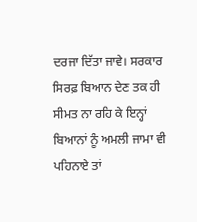ਦਰਜਾ ਦਿੱਤਾ ਜਾਵੇ। ਸਰਕਾਰ ਸਿਰਫ਼ ਬਿਆਨ ਦੇਣ ਤਕ ਹੀ ਸੀਮਤ ਨਾ ਰਹਿ ਕੇ ਇਨ੍ਹਾਂ ਬਿਆਨਾਂ ਨੂੰ ਅਮਲੀ ਜਾਮਾ ਵੀ ਪਹਿਨਾਏ ਤਾਂ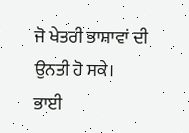ਜੋ ਖੇਤਰੀ ਭਾਸ਼ਾਵਾਂ ਦੀ ਉਨਤੀ ਹੋ ਸਕੇ।
ਭਾਈ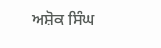ਅਸ਼ੋਕ ਸਿੰਘ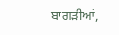ਬਾਗੜੀਆਂ,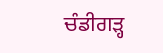ਚੰਡੀਗੜ੍ਹ